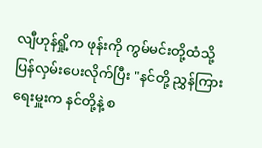လျီဟုန်ရှို့က ဖုန်းကို ကွမ်မင်းတို့ထံသို့ ပြန်လှမ်းပေးလိုက်ပြီး "နင်တို့ ညွှန်ကြားရေးမှူးက နင်တို့နဲ့ စ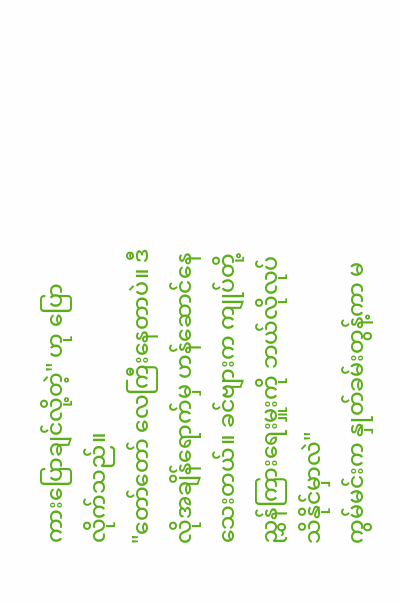ကားပြောချင်လို့တဲ့" ဟု ပြောလိုက်သည်။
"တော်တော် လေကြီးနေတာပဲ။ ဒီလိုအချိန်ရောက်မှ ဟန်ဆောင်နေသေးတယ်။ ခင်ဗျားက ကျုပ်တို့ ညွှန်ကြားရေးမှူးကို ဘယ်လိုလုပ် သိနိုင်မှာလဲ"
ကွမ်မင်းက နှုတ်ခမ်းတွန့်ကာ မ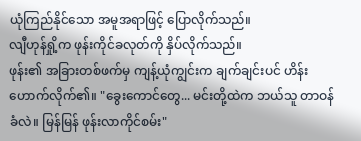ယုံကြည်နိုင်သော အမူအရာဖြင့် ပြောလိုက်သည်။
လျီဟုန်ရှို့က ဖုန်းကိုင်ခလုတ်ကို နှိပ်လိုက်သည်။
ဖုန်း၏ အခြားတစ်ဖက်မှ ကျန့်ယုံကျွင်းက ချက်ချင်းပင် ဟိန်းဟောက်လိုက်၏။ "ခွေးကောင်တွေ... မင်းတို့ထဲက ဘယ်သူ တာဝန်ခံလဲ။ မြန်မြန် ဖုန်းလာကိုင်စမ်း"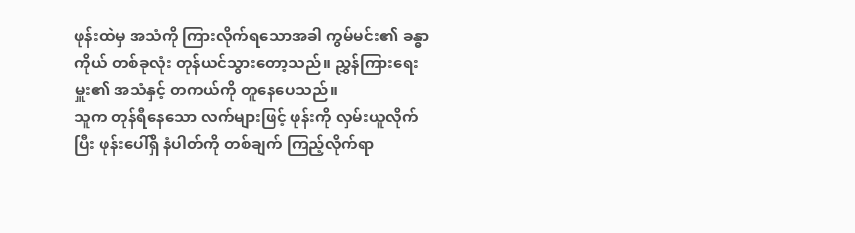ဖုန်းထဲမှ အသံကို ကြားလိုက်ရသောအခါ ကွမ်မင်း၏ ခန္ဓာကိုယ် တစ်ခုလုံး တုန်ယင်သွားတော့သည်။ ညွှန်ကြားရေးမှူး၏ အသံနှင့် တကယ်ကို တူနေပေသည်။
သူက တုန်ရီနေသော လက်များဖြင့် ဖုန်းကို လှမ်းယူလိုက်ပြီး ဖုန်းပေါ်ရှိ နံပါတ်ကို တစ်ချက် ကြည့်လိုက်ရာ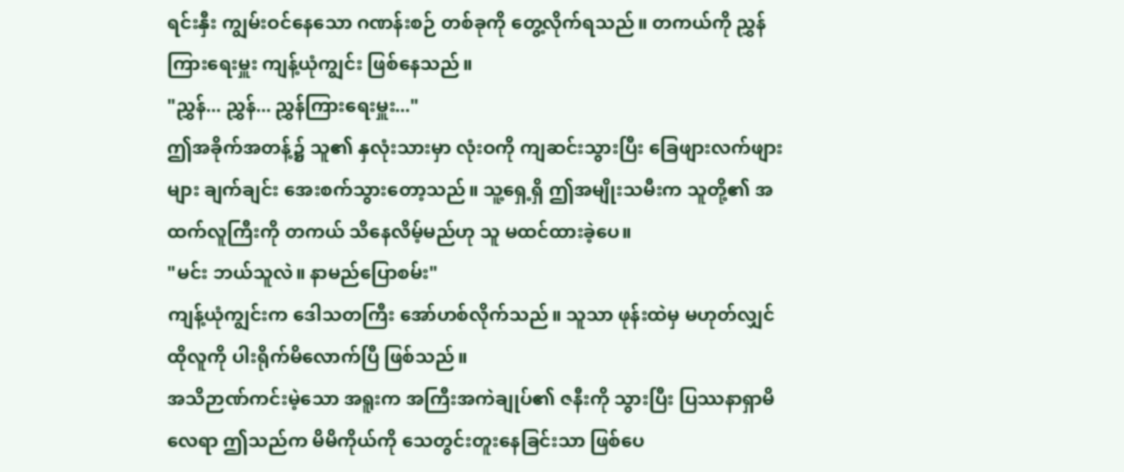ရင်းနှီး ကျွမ်းဝင်နေသော ဂဏန်းစဉ် တစ်ခုကို တွေ့လိုက်ရသည်။ တကယ်ကို ညွှန်ကြားရေးမှူး ကျန့်ယုံကျွင်း ဖြစ်နေသည်။
"ညွှန်... ညွှန်... ညွှန်ကြားရေးမှူး..."
ဤအခိုက်အတန့်၌ သူ၏ နှလုံးသားမှာ လုံးဝကို ကျဆင်းသွားပြီး ခြေဖျားလက်ဖျားများ ချက်ချင်း အေးစက်သွားတော့သည်။ သူ့ရှေ့ရှိ ဤအမျိုးသမီးက သူတို့၏ အထက်လူကြီးကို တကယ် သိနေလိမ့်မည်ဟု သူ မထင်ထားခဲ့ပေ။
"မင်း ဘယ်သူလဲ။ နာမည်ပြောစမ်း"
ကျန့်ယုံကျွင်းက ဒေါသတကြီး အော်ဟစ်လိုက်သည်။ သူသာ ဖုန်းထဲမှ မဟုတ်လျှင် ထိုလူကို ပါးရိုက်မိလောက်ပြီ ဖြစ်သည်။
အသိဉာဏ်ကင်းမဲ့သော အရူးက အကြီးအကဲချုပ်၏ ဇနီးကို သွားပြီး ပြဿနာရှာမိလေရာ ဤသည်က မိမိကိုယ်ကို သေတွင်းတူးနေခြင်းသာ ဖြစ်ပေ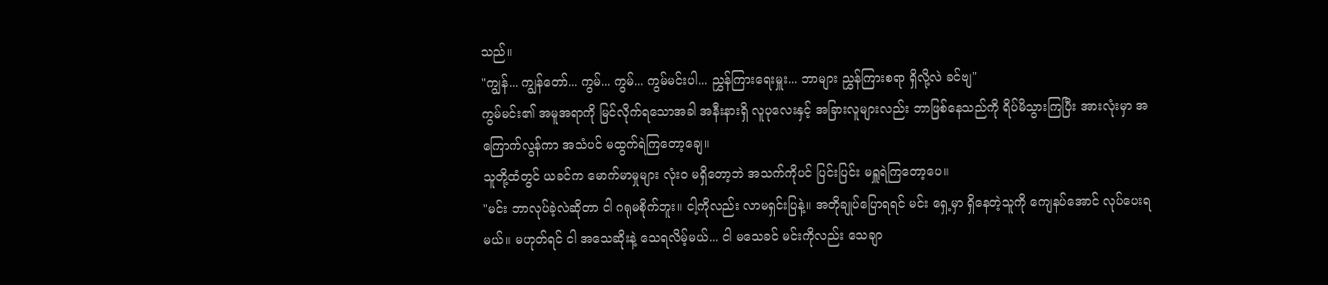သည်။
"ကျွန်... ကျွန်တော်... ကွမ်... ကွမ်... ကွမ်မင်းပါ... ညွှန်ကြားရေးမှူး... ဘာများ ညွှန်ကြားစရာ ရှိလို့လဲ ခင်ဗျ"
ကွမ်မင်း၏ အမူအရာကို မြင်လိုက်ရသောအခါ အနီးနားရှိ လူပုလေးနှင့် အခြားလူများလည်း ဘာဖြစ်နေသည်ကို ရိပ်မိသွားကြပြီး အားလုံးမှာ အကြောက်လွန်ကာ အသံပင် မထွက်ရဲကြတော့ချေ။
သူတို့ထံတွင် ယခင်က မောက်မာမှုများ လုံးဝ မရှိတော့ဘဲ အသက်ကိုပင် ပြင်းပြင်း မရှူရဲကြတော့ပေ။
"မင်း ဘာလုပ်ခဲ့လဲဆိုတာ ငါ ဂရုမစိုက်ဘူး။ ငါ့ကိုလည်း လာမရှင်းပြနဲ့။ အတိုချုပ်ပြောရရင် မင်း ရှေ့မှာ ရှိနေတဲ့သူကို ကျေနပ်အောင် လုပ်ပေးရမယ်။ မဟုတ်ရင် ငါ အသေဆိုးနဲ့ သေရလိမ့်မယ်... ငါ မသေခင် မင်းကိုလည်း သေချာ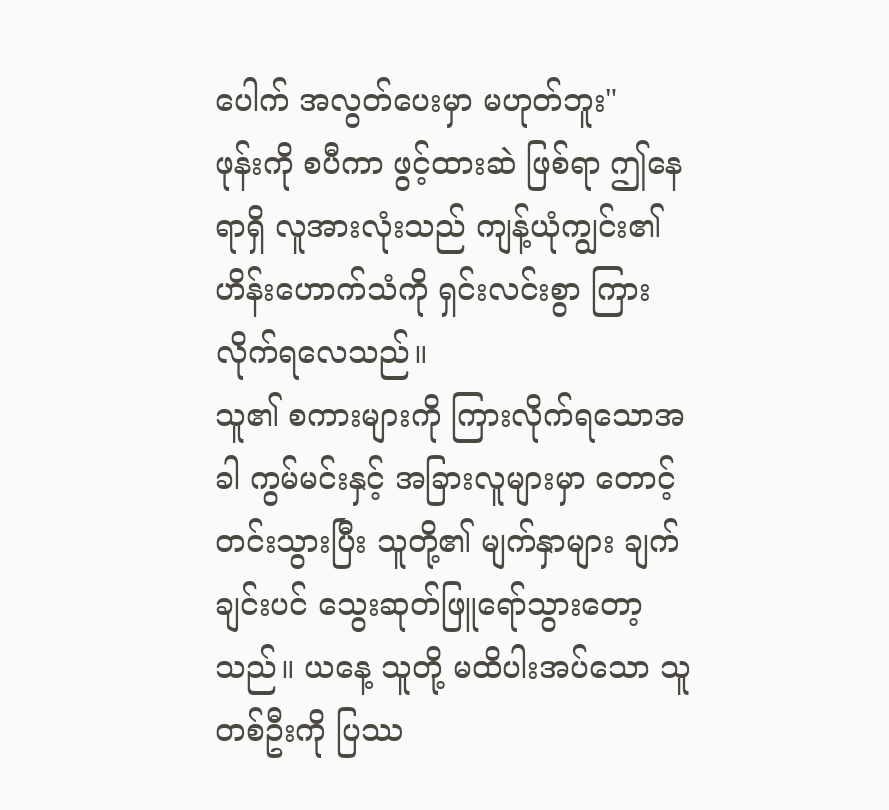ပေါက် အလွတ်ပေးမှာ မဟုတ်ဘူး"
ဖုန်းကို စပီကာ ဖွင့်ထားဆဲ ဖြစ်ရာ ဤနေရာရှိ လူအားလုံးသည် ကျန့်ယုံကျွင်း၏ ဟိန်းဟောက်သံကို ရှင်းလင်းစွာ ကြားလိုက်ရလေသည်။
သူ၏ စကားများကို ကြားလိုက်ရသောအခါ ကွမ်မင်းနှင့် အခြားလူများမှာ တောင့်တင်းသွားပြီး သူတို့၏ မျက်နှာများ ချက်ချင်းပင် သွေးဆုတ်ဖြူရော်သွားတော့သည်။ ယနေ့ သူတို့ မထိပါးအပ်သော သူတစ်ဦးကို ပြဿ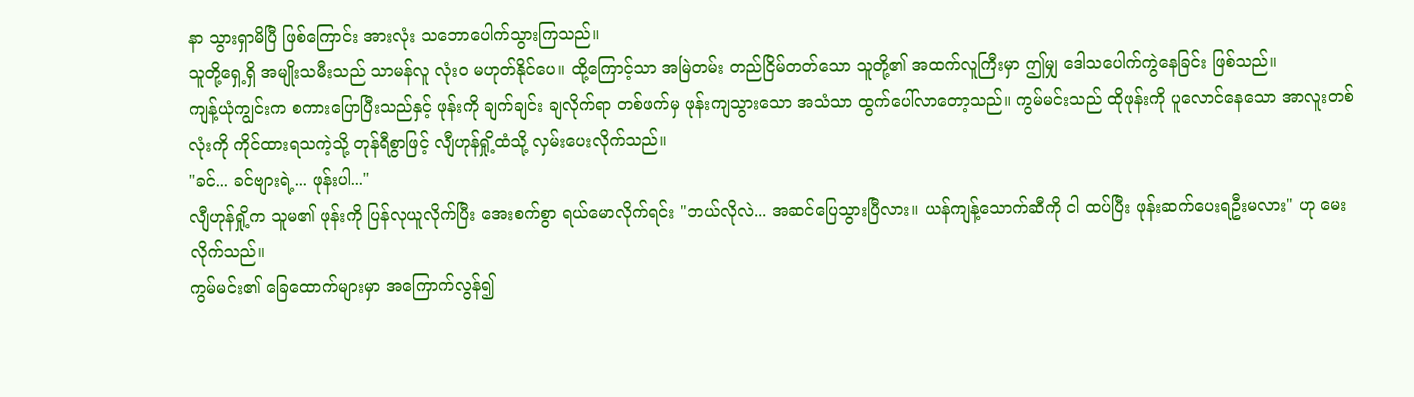နာ သွားရှာမိပြီ ဖြစ်ကြောင်း အားလုံး သဘောပေါက်သွားကြသည်။
သူတို့ရှေ့ရှိ အမျိုးသမီးသည် သာမန်လူ လုံးဝ မဟုတ်နိုင်ပေ။ ထို့ကြောင့်သာ အမြဲတမ်း တည်ငြိမ်တတ်သော သူတို့၏ အထက်လူကြီးမှာ ဤမျှ ဒေါသပေါက်ကွဲနေခြင်း ဖြစ်သည်။
ကျန့်ယုံကျွင်းက စကားပြောပြီးသည်နှင့် ဖုန်းကို ချက်ချင်း ချလိုက်ရာ တစ်ဖက်မှ ဖုန်းကျသွားသော အသံသာ ထွက်ပေါ်လာတော့သည်။ ကွမ်မင်းသည် ထိုဖုန်းကို ပူလောင်နေသော အာလူးတစ်လုံးကို ကိုင်ထားရသကဲ့သို့ တုန်ရီစွာဖြင့် လျီဟုန်ရှို့ထံသို့ လှမ်းပေးလိုက်သည်။
"ခင်... ခင်ဗျားရဲ့... ဖုန်းပါ..."
လျီဟုန်ရှို့က သူမ၏ ဖုန်းကို ပြန်လုယူလိုက်ပြီး အေးစက်စွာ ရယ်မောလိုက်ရင်း "ဘယ်လိုလဲ... အဆင်ပြေသွားပြီလား။ ယန်ကျန့်သောက်ဆီကို ငါ ထပ်ပြီး ဖုန်းဆက်ပေးရဦးမလား" ဟု မေးလိုက်သည်။
ကွမ်မင်း၏ ခြေထောက်များမှာ အကြောက်လွန်၍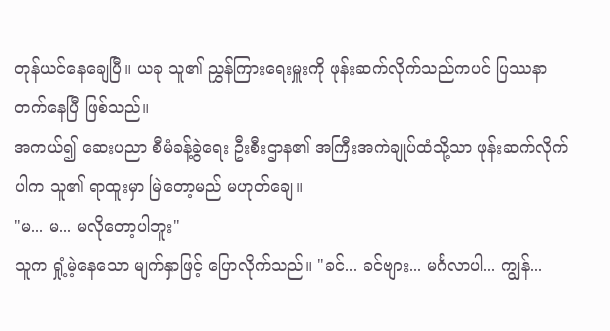တုန်ယင်နေချေပြီ။ ယခု သူ၏ ညွှန်ကြားရေးမှူးကို ဖုန်းဆက်လိုက်သည်ကပင် ပြဿနာ တက်နေပြီ ဖြစ်သည်။
အကယ်၍ ဆေးပညာ စီမံခန့်ခွဲရေး ဦးစီးဌာန၏ အကြီးအကဲချုပ်ထံသို့သာ ဖုန်းဆက်လိုက်ပါက သူ၏ ရာထူးမှာ မြဲတော့မည် မဟုတ်ချေ။
"မ... မ... မလိုတော့ပါဘူး"
သူက ရှုံ့မဲ့နေသော မျက်နှာဖြင့် ပြောလိုက်သည်။ "ခင်... ခင်ဗျား... မင်္ဂလာပါ... ကျွန်...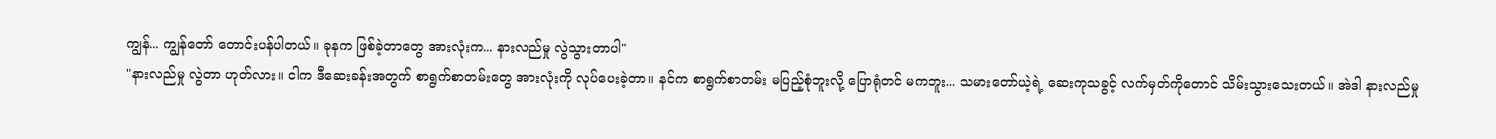ကျွန်... ကျွန်တော် တောင်းပန်ပါတယ်။ ခုနက ဖြစ်ခဲ့တာတွေ အားလုံးက... နားလည်မှု လွဲသွားတာပါ"
"နားလည်မှု လွဲတာ ဟုတ်လား။ ငါက ဒီဆေးခန်းအတွက် စာရွက်စာတမ်းတွေ အားလုံးကို လုပ်ပေးခဲ့တာ။ နင်က စာရွက်စာတမ်း မပြည့်စုံဘူးလို့ ပြောရုံတင် မကဘူး... သမားတော်ယဲ့ရဲ့ ဆေးကုသခွင့် လက်မှတ်ကိုတောင် သိမ်းသွားသေးတယ်။ အဲဒါ နားလည်မှု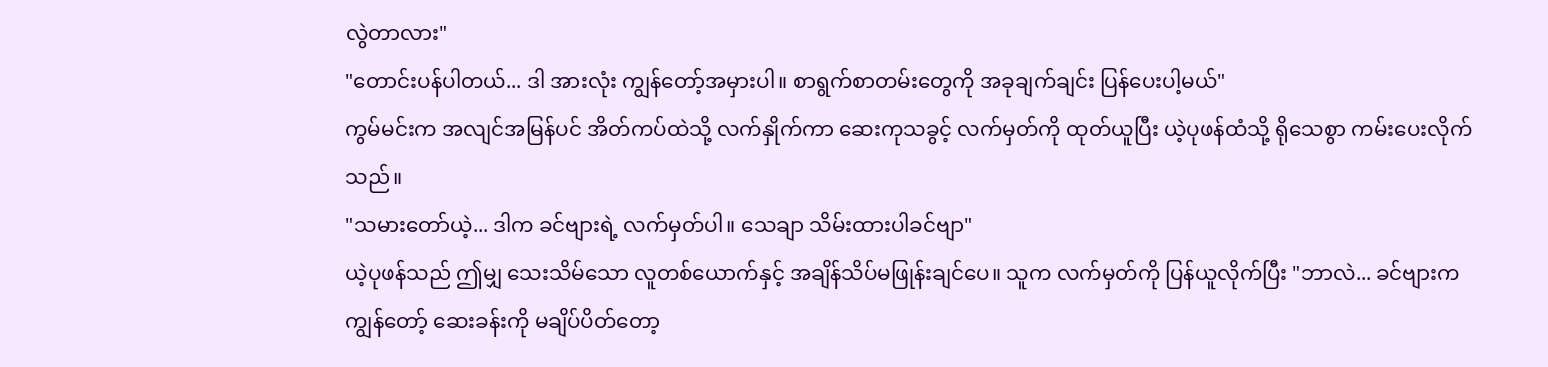လွဲတာလား"
"တောင်းပန်ပါတယ်... ဒါ အားလုံး ကျွန်တော့်အမှားပါ။ စာရွက်စာတမ်းတွေကို အခုချက်ချင်း ပြန်ပေးပါ့မယ်"
ကွမ်မင်းက အလျင်အမြန်ပင် အိတ်ကပ်ထဲသို့ လက်နှိုက်ကာ ဆေးကုသခွင့် လက်မှတ်ကို ထုတ်ယူပြီး ယဲ့ပုဖန်ထံသို့ ရိုသေစွာ ကမ်းပေးလိုက်သည်။
"သမားတော်ယဲ့... ဒါက ခင်ဗျားရဲ့ လက်မှတ်ပါ။ သေချာ သိမ်းထားပါခင်ဗျာ"
ယဲ့ပုဖန်သည် ဤမျှ သေးသိမ်သော လူတစ်ယောက်နှင့် အချိန်သိပ်မဖြုန်းချင်ပေ။ သူက လက်မှတ်ကို ပြန်ယူလိုက်ပြီး "ဘာလဲ... ခင်ဗျားက ကျွန်တော့် ဆေးခန်းကို မချိပ်ပိတ်တော့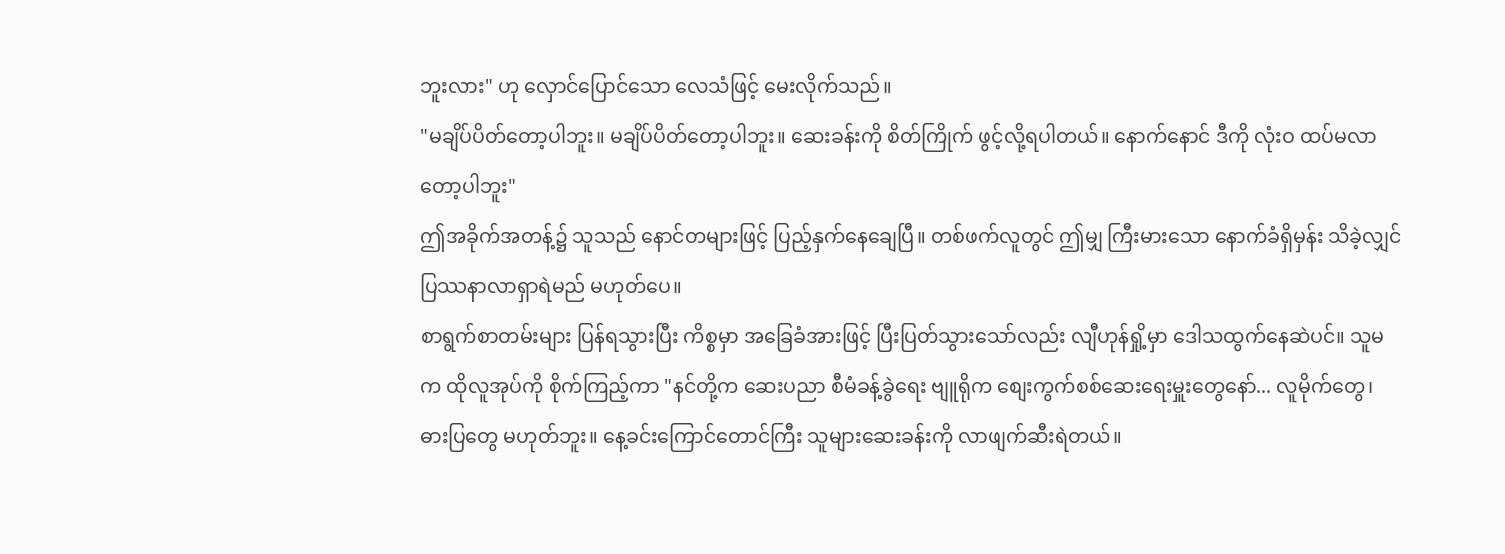ဘူးလား" ဟု လှောင်ပြောင်သော လေသံဖြင့် မေးလိုက်သည်။
"မချိပ်ပိတ်တော့ပါဘူး။ မချိပ်ပိတ်တော့ပါဘူး။ ဆေးခန်းကို စိတ်ကြိုက် ဖွင့်လို့ရပါတယ်။ နောက်နောင် ဒီကို လုံးဝ ထပ်မလာတော့ပါဘူး"
ဤအခိုက်အတန့်၌ သူသည် နောင်တများဖြင့် ပြည့်နှက်နေချေပြီ။ တစ်ဖက်လူတွင် ဤမျှ ကြီးမားသော နောက်ခံရှိမှန်း သိခဲ့လျှင် ပြဿနာလာရှာရဲမည် မဟုတ်ပေ။
စာရွက်စာတမ်းများ ပြန်ရသွားပြီး ကိစ္စမှာ အခြေခံအားဖြင့် ပြီးပြတ်သွားသော်လည်း လျီဟုန်ရှို့မှာ ဒေါသထွက်နေဆဲပင်။ သူမက ထိုလူအုပ်ကို စိုက်ကြည့်ကာ "နင်တို့က ဆေးပညာ စီမံခန့်ခွဲရေး ဗျူရိုက စျေးကွက်စစ်ဆေးရေးမှူးတွေနော်... လူမိုက်တွေ၊ ဓားပြတွေ မဟုတ်ဘူး။ နေ့ခင်းကြောင်တောင်ကြီး သူများဆေးခန်းကို လာဖျက်ဆီးရဲတယ်။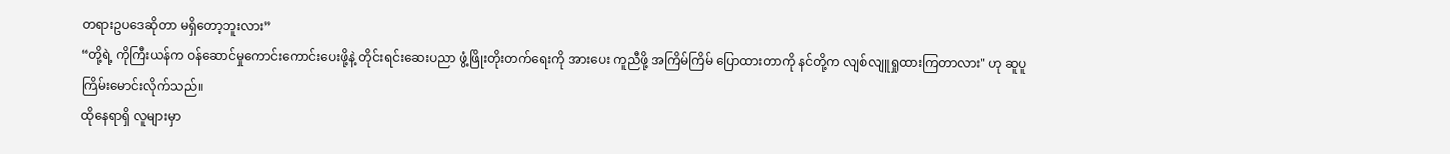တရားဥပဒေဆိုတာ မရှိတော့ဘူးလား”
“တို့ရဲ့ ကိုကြီးယန်က ဝန်ဆောင်မှုကောင်းကောင်းပေးဖို့နဲ့ တိုင်းရင်းဆေးပညာ ဖွံ့ဖြိုးတိုးတက်ရေးကို အားပေး ကူညီဖို့ အကြိမ်ကြိမ် ပြောထားတာကို နင်တို့က လျစ်လျူရှုထားကြတာလား" ဟု ဆူပူ ကြိမ်းမောင်းလိုက်သည်။
ထိုနေရာရှိ လူများမှာ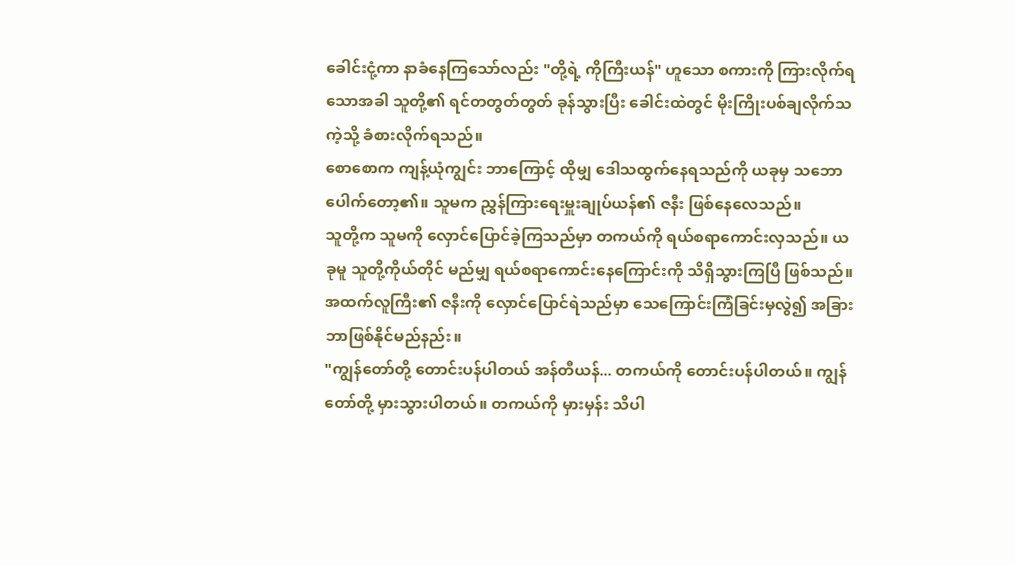ခေါင်းငုံ့ကာ နာခံနေကြသော်လည်း "တို့ရဲ့ ကိုကြီးယန်" ဟူသော စကားကို ကြားလိုက်ရသောအခါ သူတို့၏ ရင်တတွတ်တွတ် ခုန်သွားပြီး ခေါင်းထဲတွင် မိုးကြိုးပစ်ချလိုက်သကဲ့သို့ ခံစားလိုက်ရသည်။
စောစောက ကျန့်ယုံကျွင်း ဘာကြောင့် ထိုမျှ ဒေါသထွက်နေရသည်ကို ယခုမှ သဘောပေါက်တော့၏။ သူမက ညွှန်ကြားရေးမှူးချုပ်ယန်၏ ဇနီး ဖြစ်နေလေသည်။
သူတို့က သူမကို လှောင်ပြောင်ခဲ့ကြသည်မှာ တကယ်ကို ရယ်စရာကောင်းလှသည်။ ယခုမူ သူတို့ကိုယ်တိုင် မည်မျှ ရယ်စရာကောင်းနေကြောင်းကို သိရှိသွားကြပြီ ဖြစ်သည်။
အထက်လူကြီး၏ ဇနီးကို လှောင်ပြောင်ရဲသည်မှာ သေကြောင်းကြံခြင်းမှလွဲ၍ အခြား ဘာဖြစ်နိုင်မည်နည်း။
"ကျွန်တော်တို့ တောင်းပန်ပါတယ် အန်တီယန်... တကယ်ကို တောင်းပန်ပါတယ်။ ကျွန်တော်တို့ မှားသွားပါတယ်။ တကယ်ကို မှားမှန်း သိပါ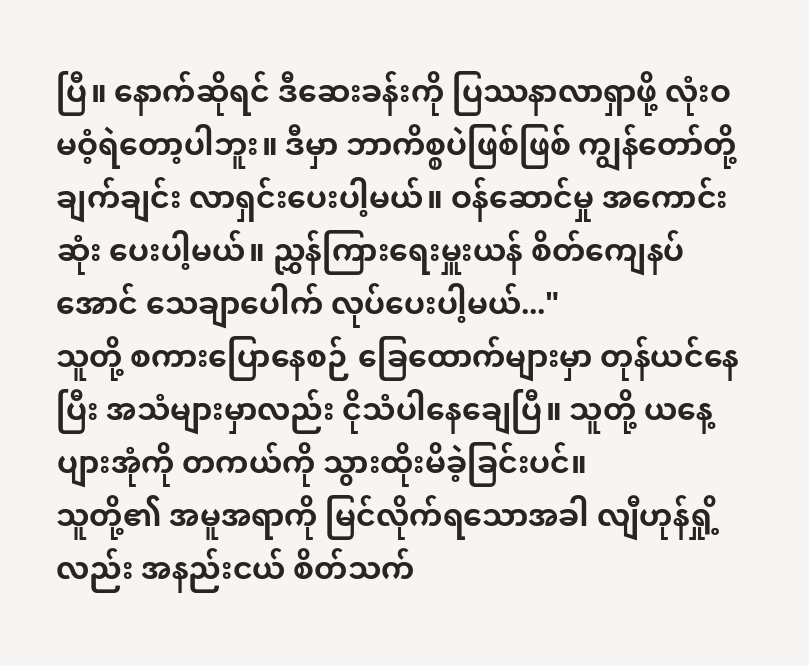ပြီ။ နောက်ဆိုရင် ဒီဆေးခန်းကို ပြဿနာလာရှာဖို့ လုံးဝ မဝံ့ရဲတော့ပါဘူး။ ဒီမှာ ဘာကိစ္စပဲဖြစ်ဖြစ် ကျွန်တော်တို့ ချက်ချင်း လာရှင်းပေးပါ့မယ်။ ဝန်ဆောင်မှု အကောင်းဆုံး ပေးပါ့မယ်။ ညွှန်ကြားရေးမှူးယန် စိတ်ကျေနပ်အောင် သေချာပေါက် လုပ်ပေးပါ့မယ်..."
သူတို့ စကားပြောနေစဉ် ခြေထောက်များမှာ တုန်ယင်နေပြီး အသံများမှာလည်း ငိုသံပါနေချေပြီ။ သူတို့ ယနေ့ ပျားအုံကို တကယ်ကို သွားထိုးမိခဲ့ခြင်းပင်။
သူတို့၏ အမူအရာကို မြင်လိုက်ရသောအခါ လျီဟုန်ရှို့လည်း အနည်းငယ် စိတ်သက်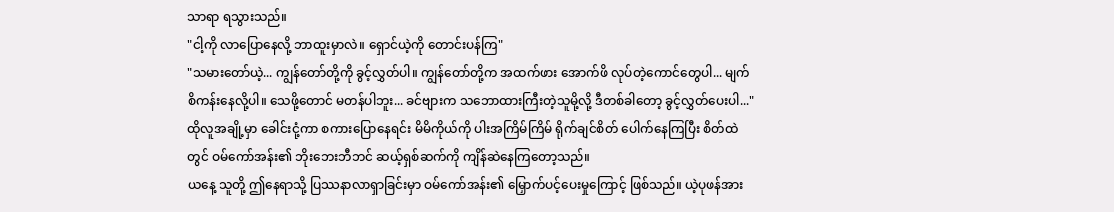သာရာ ရသွားသည်။
"ငါ့ကို လာပြောနေလို့ ဘာထူးမှာလဲ။ ရှောင်ယဲ့ကို တောင်းပန်ကြ"
"သမားတော်ယဲ့... ကျွန်တော်တို့ကို ခွင့်လွှတ်ပါ။ ကျွန်တော်တို့က အထက်ဖား အောက်ဖိ လုပ်တဲ့ကောင်တွေပါ... မျက်စိကန်းနေလို့ပါ။ သေဖို့တောင် မတန်ပါဘူး... ခင်ဗျားက သဘောထားကြီးတဲ့သူမို့လို့ ဒီတစ်ခါတော့ ခွင့်လွှတ်ပေးပါ..."
ထိုလူအချို့မှာ ခေါင်းငုံ့ကာ စကားပြောနေရင်း မိမိကိုယ်ကို ပါးအကြိမ်ကြိမ် ရိုက်ချင်စိတ် ပေါက်နေကြပြီး စိတ်ထဲတွင် ဝမ်ကော်အန်း၏ ဘိုးဘေးဘီဘင် ဆယ့်ရှစ်ဆက်ကို ကျိန်ဆဲနေကြတော့သည်။
ယနေ့ သူတို့ ဤနေရာသို့ ပြဿနာလာရှာခြင်းမှာ ဝမ်ကော်အန်း၏ မြှောက်ပင့်ပေးမှုကြောင့် ဖြစ်သည်။ ယဲ့ပုဖန်အား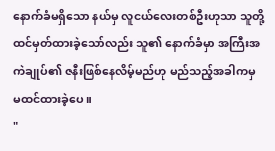နောက်ခံမရှိသော နယ်မှ လူငယ်လေးတစ်ဦးဟုသာ သူတို့ ထင်မှတ်ထားခဲ့သော်လည်း သူ၏ နောက်ခံမှာ အကြီးအကဲချုပ်၏ ဇနီးဖြစ်နေလိမ့်မည်ဟု မည်သည့်အခါကမှ မထင်ထားခဲ့ပေ။
"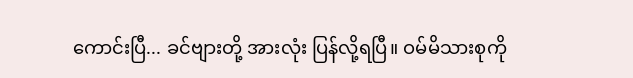ကောင်းပြီ... ခင်ဗျားတို့ အားလုံး ပြန်လို့ရပြီ။ ဝမ်မိသားစုကို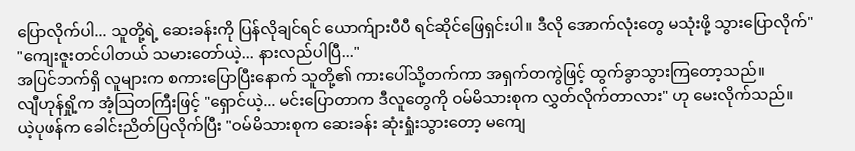ပြောလိုက်ပါ... သူတို့ရဲ့ ဆေးခန်းကို ပြန်လိုချင်ရင် ယောက်ျားပီပီ ရင်ဆိုင်ဖြေရှင်းပါ။ ဒီလို အောက်လုံးတွေ မသုံးဖို့ သွားပြောလိုက်"
"ကျေးဇူးတင်ပါတယ် သမားတော်ယဲ့... နားလည်ပါပြီ..."
အပြင်ဘက်ရှိ လူများက စကားပြောပြီးနောက် သူတို့၏ ကားပေါ်သို့တက်ကာ အရှက်တကွဲဖြင့် ထွက်ခွာသွားကြတော့သည်။
လျီဟုန်ရှို့က အံ့ဩတကြီးဖြင့် "ရှောင်ယဲ့... မင်းပြောတာက ဒီလူတွေကို ဝမ်မိသားစုက လွှတ်လိုက်တာလား" ဟု မေးလိုက်သည်။
ယဲ့ပုဖန်က ခေါင်းညိတ်ပြလိုက်ပြီး "ဝမ်မိသားစုက ဆေးခန်း ဆုံးရှုံးသွားတော့ မကျေ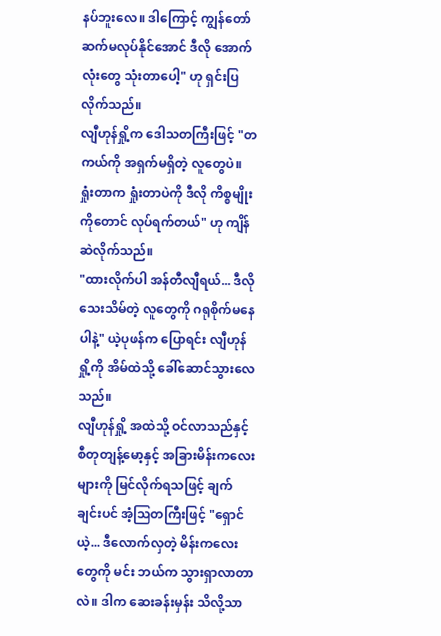နပ်ဘူးလေ။ ဒါကြောင့် ကျွန်တော် ဆက်မလုပ်နိုင်အောင် ဒီလို အောက်လုံးတွေ သုံးတာပေါ့" ဟု ရှင်းပြလိုက်သည်။
လျီဟုန်ရှို့က ဒေါသတကြီးဖြင့် "တကယ်ကို အရှက်မရှိတဲ့ လူတွေပဲ။ ရှုံးတာက ရှုံးတာပဲကို ဒီလို ကိစ္စမျိုးကိုတောင် လုပ်ရက်တယ်" ဟု ကျိန်ဆဲလိုက်သည်။
"ထားလိုက်ပါ အန်တီလျီရယ်... ဒီလို သေးသိမ်တဲ့ လူတွေကို ဂရုစိုက်မနေပါနဲ့" ယဲ့ပုဖန်က ပြောရင်း လျီဟုန်ရှို့ကို အိမ်ထဲသို့ ခေါ်ဆောင်သွားလေသည်။
လျီဟုန်ရှို့ အထဲသို့ ဝင်လာသည်နှင့် စီတုတျန့်မော့နှင့် အခြားမိန်းကလေးများကို မြင်လိုက်ရသဖြင့် ချက်ချင်းပင် အံ့ဩတကြီးဖြင့် "ရှောင်ယဲ့... ဒီလောက်လှတဲ့ မိန်းကလေးတွေကို မင်း ဘယ်က သွားရှာလာတာလဲ။ ဒါက ဆေးခန်းမှန်း သိလို့သာ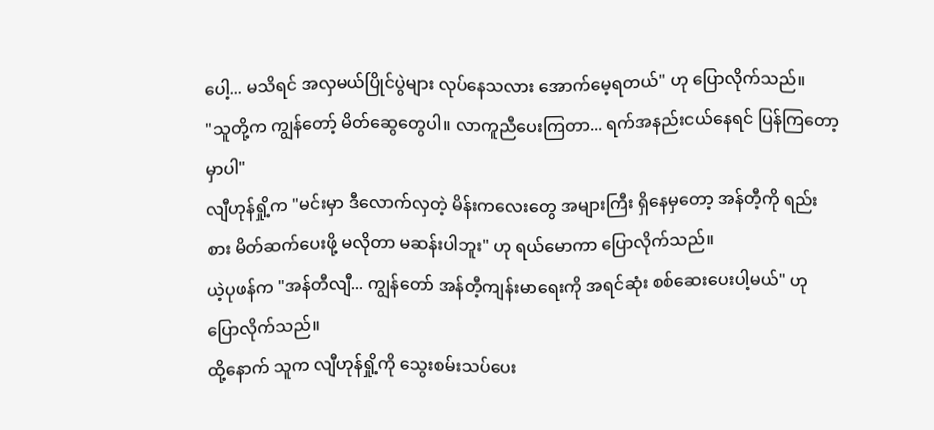ပေါ့... မသိရင် အလှမယ်ပြိုင်ပွဲများ လုပ်နေသလား အောက်မေ့ရတယ်" ဟု ပြောလိုက်သည်။
"သူတို့က ကျွန်တော့် မိတ်ဆွေတွေပါ။ လာကူညီပေးကြတာ... ရက်အနည်းငယ်နေရင် ပြန်ကြတော့မှာပါ"
လျီဟုန်ရှို့က "မင်းမှာ ဒီလောက်လှတဲ့ မိန်းကလေးတွေ အများကြီး ရှိနေမှတော့ အန်တီ့ကို ရည်းစား မိတ်ဆက်ပေးဖို့ မလိုတာ မဆန်းပါဘူး" ဟု ရယ်မောကာ ပြောလိုက်သည်။
ယဲ့ပုဖန်က "အန်တီလျီ... ကျွန်တော် အန်တီ့ကျန်းမာရေးကို အရင်ဆုံး စစ်ဆေးပေးပါ့မယ်" ဟု ပြောလိုက်သည်။
ထို့နောက် သူက လျီဟုန်ရှို့ကို သွေးစမ်းသပ်ပေး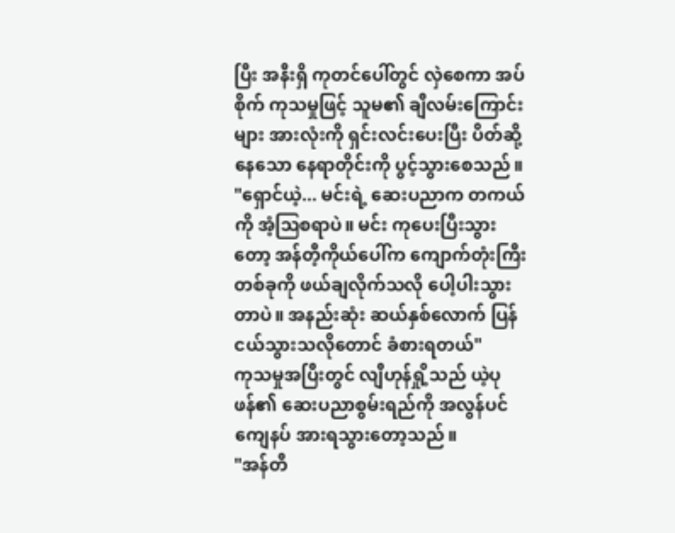ပြီး အနီးရှိ ကုတင်ပေါ်တွင် လှဲစေကာ အပ်စိုက် ကုသမှုဖြင့် သူမ၏ ချီလမ်းကြောင်းများ အားလုံးကို ရှင်းလင်းပေးပြီး ပိတ်ဆို့နေသော နေရာတိုင်းကို ပွင့်သွားစေသည်။
"ရှောင်ယဲ့... မင်းရဲ့ ဆေးပညာက တကယ်ကို အံ့ဩစရာပဲ။ မင်း ကုပေးပြီးသွားတော့ အန်တီ့ကိုယ်ပေါ်က ကျောက်တုံးကြီးတစ်ခုကို ဖယ်ချလိုက်သလို ပေါ့ပါးသွားတာပဲ။ အနည်းဆုံး ဆယ်နှစ်လောက် ပြန်ငယ်သွားသလိုတောင် ခံစားရတယ်"
ကုသမှုအပြီးတွင် လျီဟုန်ရှို့သည် ယဲ့ပုဖန်၏ ဆေးပညာစွမ်းရည်ကို အလွန်ပင် ကျေနပ် အားရသွားတော့သည်။
"အန်တီ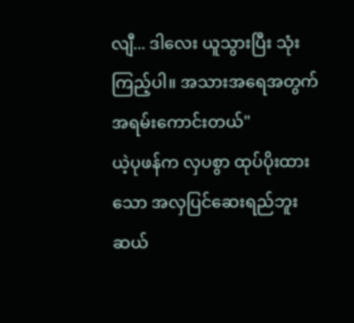လျီ... ဒါလေး ယူသွားပြီး သုံးကြည့်ပါ။ အသားအရေအတွက် အရမ်းကောင်းတယ်"
ယဲ့ပုဖန်က လှပစွာ ထုပ်ပိုးထားသော အလှပြင်ဆေးရည်ဘူး ဆယ်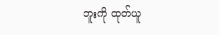ဘူးကို ထုတ်ယူ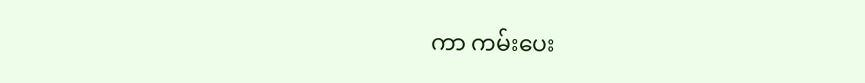ကာ ကမ်းပေး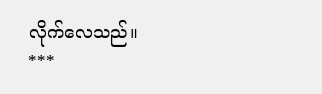လိုက်လေသည်။
***